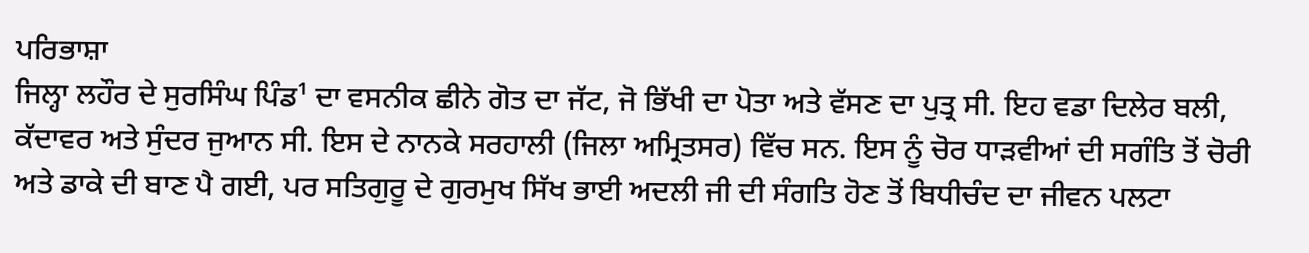ਪਰਿਭਾਸ਼ਾ
ਜਿਲ੍ਹਾ ਲਹੌਰ ਦੇ ਸੁਰਸਿੰਘ ਪਿੰਡ¹ ਦਾ ਵਸਨੀਕ ਛੀਨੇ ਗੋਤ ਦਾ ਜੱਟ, ਜੋ ਭਿੱਖੀ ਦਾ ਪੋਤਾ ਅਤੇ ਵੱਸਣ ਦਾ ਪੁਤ੍ਰ ਸੀ. ਇਹ ਵਡਾ ਦਿਲੇਰ ਬਲੀ, ਕੱਦਾਵਰ ਅਤੇ ਸੁੰਦਰ ਜੁਆਨ ਸੀ. ਇਸ ਦੇ ਨਾਨਕੇ ਸਰਹਾਲੀ (ਜਿਲਾ ਅਮ੍ਰਿਤਸਰ) ਵਿੱਚ ਸਨ. ਇਸ ਨੂੰ ਚੋਰ ਧਾੜਵੀਆਂ ਦੀ ਸਗੰਤਿ ਤੋਂ ਚੋਰੀ ਅਤੇ ਡਾਕੇ ਦੀ ਬਾਣ ਪੈ ਗਈ, ਪਰ ਸਤਿਗੁਰੂ ਦੇ ਗੁਰਮੁਖ ਸਿੱਖ ਭਾਈ ਅਦਲੀ ਜੀ ਦੀ ਸੰਗਤਿ ਹੋਣ ਤੋਂ ਬਿਧੀਚੰਦ ਦਾ ਜੀਵਨ ਪਲਟਾ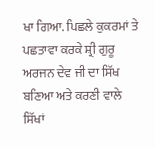ਖਾ ਗਿਆ. ਪਿਛਲੇ ਕੁਕਰਮਾਂ ਤੇ ਪਛਤਾਵਾ ਕਰਕੇ ਸ਼੍ਰੀ ਗੁਰੂ ਅਰਜਨ ਦੇਵ ਜੀ ਦਾ ਸਿੱਖ ਬਣਿਆ ਅਤੇ ਕਰਣੀ ਵਾਲੇ ਸਿੱਖਾਂ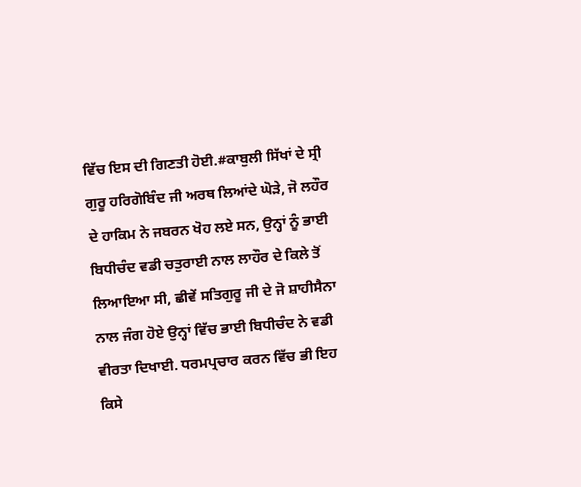ਵਿੱਚ ਇਸ ਦੀ ਗਿਣਤੀ ਹੋਈ.#ਕਾਬੁਲੀ ਸਿੱਖਾਂ ਦੇ ਸ੍ਰੀ ਗੁਰੂ ਹਰਿਗੋਬਿੰਦ ਜੀ ਅਰਥ ਲਿਆਂਦੇ ਘੋੜੇ, ਜੋ ਲਹੌਰ ਦੇ ਹਾਕਿਮ ਨੇ ਜਬਰਨ ਖੋਹ ਲਏ ਸਨ, ਉਨ੍ਹਾਂ ਨੂੰ ਭਾਈ ਬਿਧੀਚੰਦ ਵਡੀ ਚਤੁਰਾਈ ਨਾਲ ਲਾਹੌਰ ਦੇ ਕਿਲੇ ਤੋਂ ਲਿਆਇਆ ਸੀ, ਛੀਵੇਂ ਸਤਿਗੁਰੂ ਜੀ ਦੇ ਜੋ ਸ਼ਾਹੀਸੈਨਾ ਨਾਲ ਜੰਗ ਹੋਏ ਉਨ੍ਹਾਂ ਵਿੱਚ ਭਾਈ ਬਿਧੀਚੰਦ ਨੇ ਵਡੀ ਵੀਰਤਾ ਦਿਖਾਈ. ਧਰਮਪ੍ਰਚਾਰ ਕਰਨ ਵਿੱਚ ਭੀ ਇਹ ਕਿਸੇ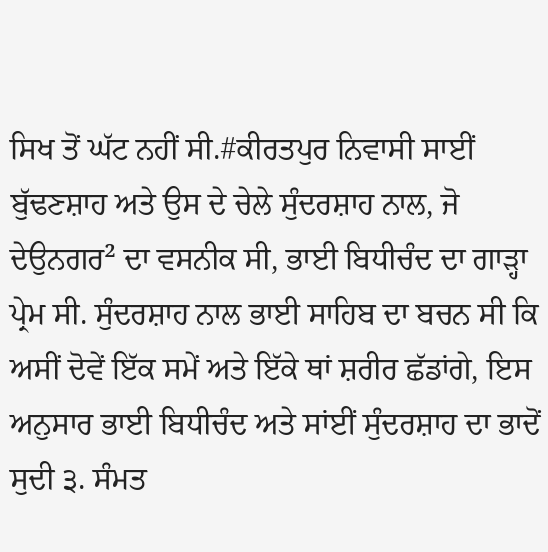ਸਿਖ ਤੋਂ ਘੱਟ ਨਹੀਂ ਸੀ.#ਕੀਰਤਪੁਰ ਨਿਵਾਸੀ ਸਾਈਂ ਬੁੱਢਣਸ਼ਾਹ ਅਤੇ ਉਸ ਦੇ ਚੇਲੇ ਸੁੰਦਰਸ਼ਾਹ ਨਾਲ, ਜੋ ਦੇਉਨਗਰ² ਦਾ ਵਸਨੀਕ ਸੀ, ਭਾਈ ਬਿਧੀਚੰਦ ਦਾ ਗਾੜ੍ਹਾ ਪ੍ਰੇਮ ਸੀ. ਸੁੰਦਰਸ਼ਾਹ ਨਾਲ ਭਾਈ ਸਾਹਿਬ ਦਾ ਬਚਨ ਸੀ ਕਿ ਅਸੀਂ ਦੋਵੇਂ ਇੱਕ ਸਮੇਂ ਅਤੇ ਇੱਕੇ ਥਾਂ ਸ਼ਰੀਰ ਛੱਡਾਂਗੇ, ਇਸ ਅਨੁਸਾਰ ਭਾਈ ਬਿਧੀਚੰਦ ਅਤੇ ਸਾਂਈਂ ਸੁੰਦਰਸ਼ਾਹ ਦਾ ਭਾਦੋਂ ਸੁਦੀ ੩. ਸੰਮਤ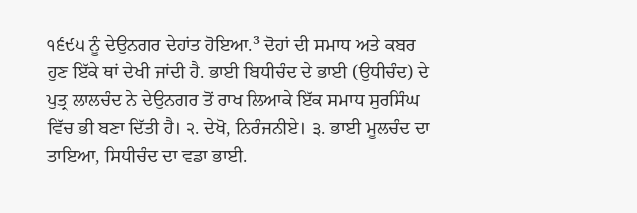੧੬੯੫ ਨੂੰ ਦੇਉਨਗਰ ਦੇਹਾਂਤ ਹੋਇਆ.³ ਦੋਹਾਂ ਦੀ ਸਮਾਧ ਅਤੇ ਕਬਰ ਹੁਣ ਇੱਕੇ ਥਾਂ ਦੇਖੀ ਜਾਂਦੀ ਹੈ. ਭਾਈ ਬਿਧੀਚੰਦ ਦੇ ਭਾਈ (ਉਧੀਚੰਦ) ਦੇ ਪੁਤ੍ਰ ਲਾਲਚੰਦ ਨੇ ਦੇਉਨਗਰ ਤੋਂ ਰਾਖ ਲਿਆਕੇ ਇੱਕ ਸਮਾਧ ਸੁਰਸਿੰਘ ਵਿੱਚ ਭੀ ਬਣਾ ਦਿੱਤੀ ਹੈ। ੨. ਦੇਖੋ, ਨਿਰੰਜਨੀਏ। ੩. ਭਾਈ ਮੂਲਚੰਦ ਦਾ ਤਾਇਆ, ਸਿਧੀਚੰਦ ਦਾ ਵਡਾ ਭਾਈ.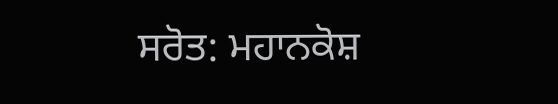ਸਰੋਤ: ਮਹਾਨਕੋਸ਼